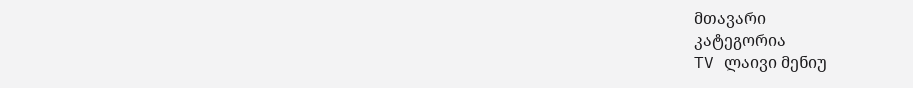მთავარი
კატეგორია
TV ლაივი მენიუ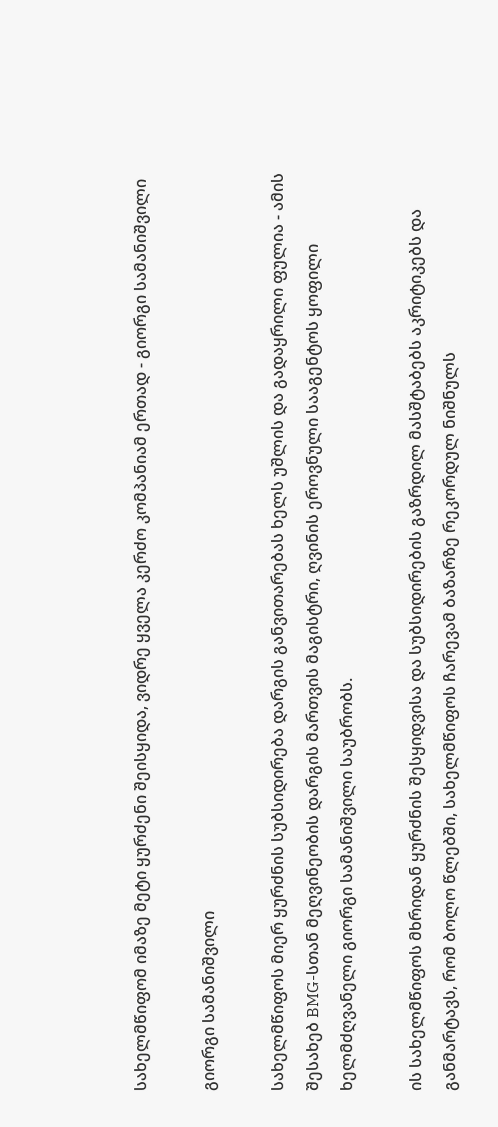სახელმწიფომ იმაზე მეტი ყურძენი შეისყიდა, ვიდრე ყველა კერძო კომპანიამ ერთად - გიორგი სამანიშვილი

გიორგი სამანიშვილი

სახელმწიფოს მიერ ყურძნის სუბსიდირება დარგის განვითარებას ხელს უშლის და გადაყრილი ფულია - ამის შესახებ BMG-სთან მეღვინეობის დარგის მართვის მაგისტრი, ღვინის ეროვნული სააგენტოს ყოფილი ხელმძღვანელი გიორგი სამანიშვილი საუბრობს.

ის სახელმწიფოს მხრიდან ყურძნის შესყიდვისა და სუბსიდირების გაზრდილ მასშტაბებს აკრიტიკებს და განმარტავს, რომ ბოლო წლებში, სახელმწიფოს ჩარევამ ბაზარზე რეკორდულ ნიშნულს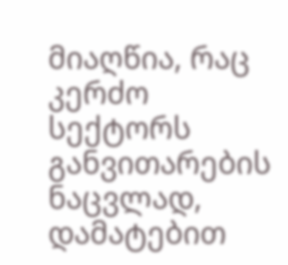მიაღწია, რაც კერძო სექტორს განვითარების ნაცვლად, დამატებით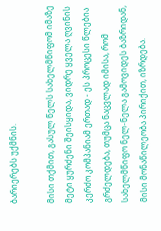ბარიერებს უქმნის.

მისი თქმით, გასულ წელს სახელმწიფომ იმაზე მეტი ყურძენი შეისყიდა, ვიდრე ყველა ღვინის კერძო კომპანიამ ერთად - ეს პროცესი წლებია გრძელდება, თუმცა ნაცვლად იმისა, რომ სახელმწიფო ნელ-ნელა გამოვიდეს ბაზრიდან, მისი მონაწილეობა პირიქით, იზრდება.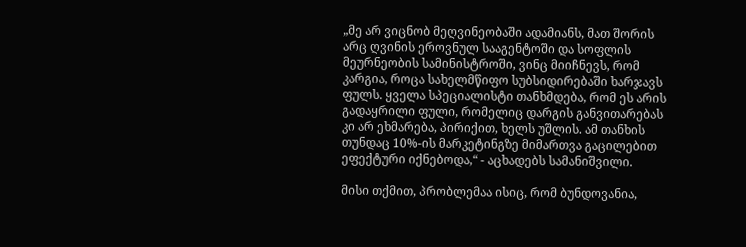„მე არ ვიცნობ მეღვინეობაში ადამიანს, მათ შორის არც ღვინის ეროვნულ სააგენტოში და სოფლის მეურნეობის სამინისტროში, ვინც მიიჩნევს, რომ კარგია, როცა სახელმწიფო სუბსიდირებაში ხარჯავს ფულს. ყველა სპეციალისტი თანხმდება, რომ ეს არის გადაყრილი ფული, რომელიც დარგის განვითარებას კი არ ეხმარება, პირიქით, ხელს უშლის. ამ თანხის თუნდაც 10%-ის მარკეტინგზე მიმართვა გაცილებით ეფექტური იქნებოდა,“ - აცხადებს სამანიშვილი.

მისი თქმით, პრობლემაა ისიც, რომ ბუნდოვანია,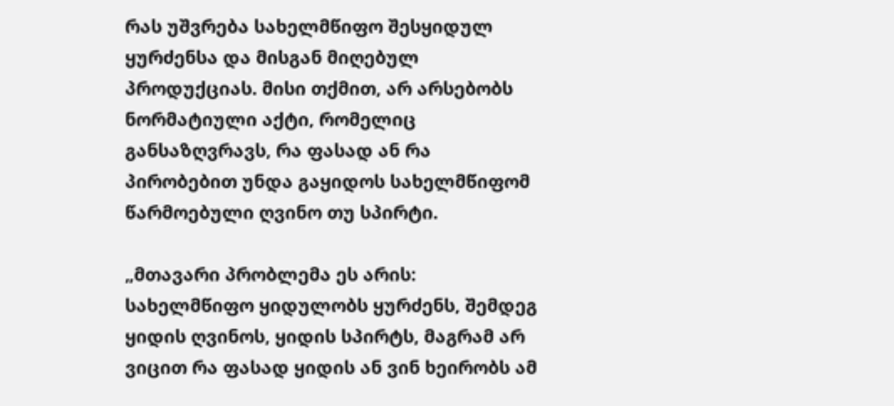რას უშვრება სახელმწიფო შესყიდულ ყურძენსა და მისგან მიღებულ პროდუქციას. მისი თქმით, არ არსებობს ნორმატიული აქტი, რომელიც განსაზღვრავს, რა ფასად ან რა პირობებით უნდა გაყიდოს სახელმწიფომ წარმოებული ღვინო თუ სპირტი.

„მთავარი პრობლემა ეს არის: სახელმწიფო ყიდულობს ყურძენს, შემდეგ ყიდის ღვინოს, ყიდის სპირტს, მაგრამ არ ვიცით რა ფასად ყიდის ან ვინ ხეირობს ამ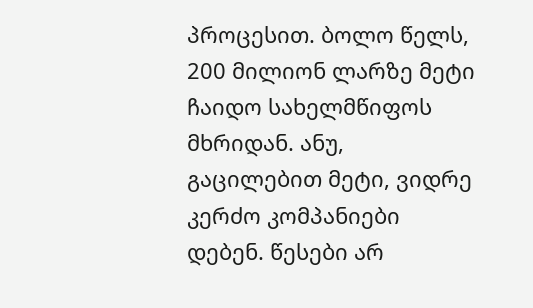პროცესით. ბოლო წელს, 200 მილიონ ლარზე მეტი ჩაიდო სახელმწიფოს მხრიდან. ანუ, გაცილებით მეტი, ვიდრე კერძო კომპანიები დებენ. წესები არ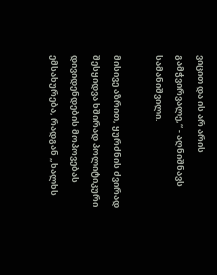ვიცით და ის არ არის გამჭვირვალე,“ - აღნიშნავს სამანიშვილი.

მისივე აზრით, ყურძნის ძვირად შესყიდვა ხშირად პოლიტიკური დივიდენდების მოპოვებას ემსახურება, რადგან „ხალხს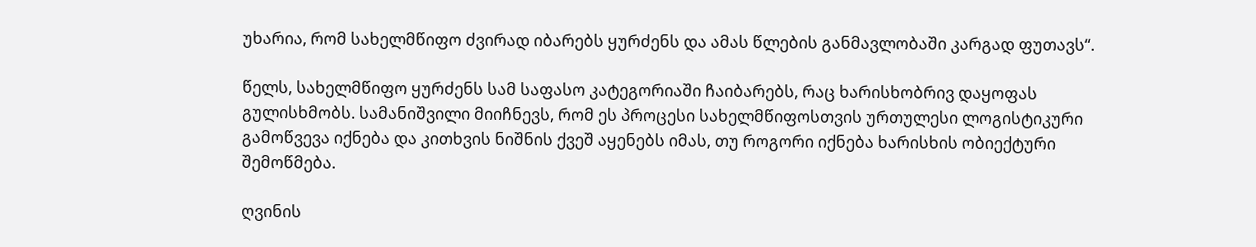უხარია, რომ სახელმწიფო ძვირად იბარებს ყურძენს და ამას წლების განმავლობაში კარგად ფუთავს“.

წელს, სახელმწიფო ყურძენს სამ საფასო კატეგორიაში ჩაიბარებს, რაც ხარისხობრივ დაყოფას გულისხმობს. სამანიშვილი მიიჩნევს, რომ ეს პროცესი სახელმწიფოსთვის ურთულესი ლოგისტიკური გამოწვევა იქნება და კითხვის ნიშნის ქვეშ აყენებს იმას, თუ როგორი იქნება ხარისხის ობიექტური შემოწმება.

ღვინის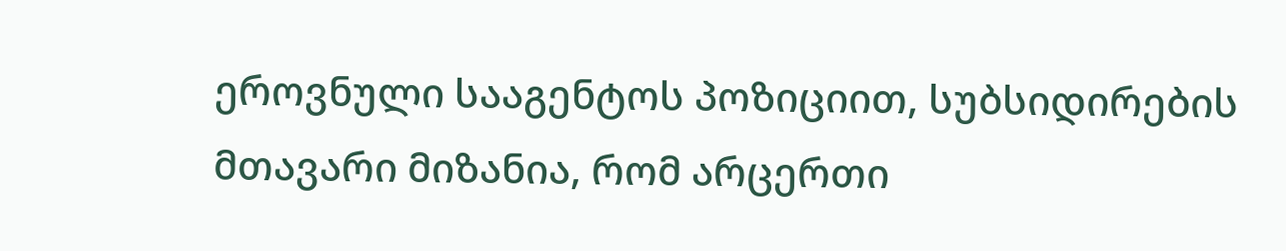ეროვნული სააგენტოს პოზიციით, სუბსიდირების მთავარი მიზანია, რომ არცერთი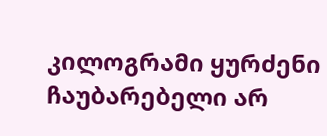კილოგრამი ყურძენი ჩაუბარებელი არ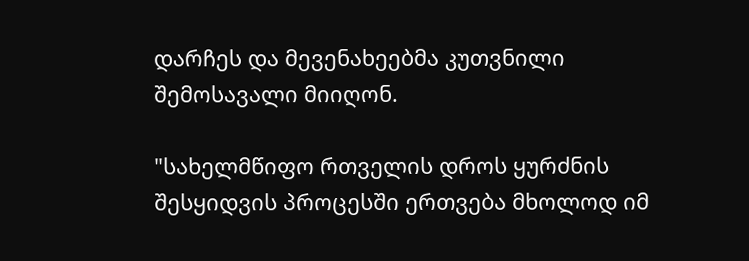დარჩეს და მევენახეებმა კუთვნილი შემოსავალი მიიღონ.

"სახელმწიფო რთველის დროს ყურძნის შესყიდვის პროცესში ერთვება მხოლოდ იმ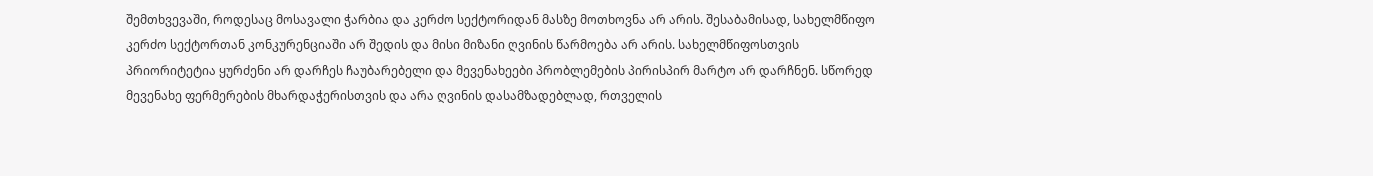შემთხვევაში, როდესაც მოსავალი ჭარბია და კერძო სექტორიდან მასზე მოთხოვნა არ არის. შესაბამისად, სახელმწიფო კერძო სექტორთან კონკურენციაში არ შედის და მისი მიზანი ღვინის წარმოება არ არის. სახელმწიფოსთვის პრიორიტეტია ყურძენი არ დარჩეს ჩაუბარებელი და მევენახეები პრობლემების პირისპირ მარტო არ დარჩნენ. სწორედ მევენახე ფერმერების მხარდაჭერისთვის და არა ღვინის დასამზადებლად, რთველის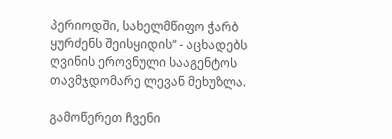პერიოდში, სახელმწიფო ჭარბ ყურძენს შეისყიდის“ - აცხადებს ღვინის ეროვნული სააგენტოს თავმჯდომარე ლევან მეხუზლა.

გამოწერეთ ჩვენი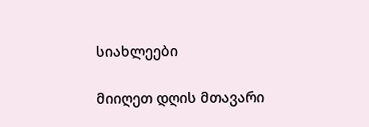სიახლეები

მიიღეთ დღის მთავარი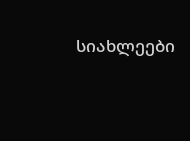სიახლეები